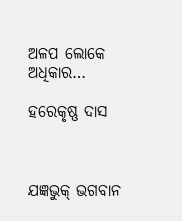ଅଳପ ଲୋକେ ଅଧିକାର…

ହରେକୃଷ୍ଣ ଦାସ



ଯଜ୍ଞଭୁକ୍‌ ଭଗବାନ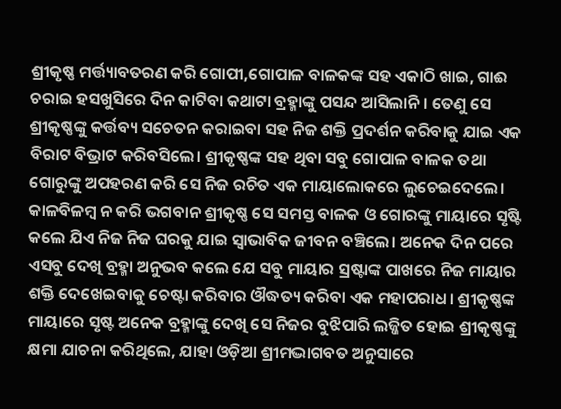ଶ୍ରୀକୃଷ୍ଣ ମର୍ତ୍ତ୍ୟାବତରଣ କରି ଗୋପୀ,ଗୋପାଳ ବାଳକଙ୍କ ସହ ଏକାଠି ଖାଇ, ଗାଈ ଚରାଇ ହସଖୁସିରେ ଦିନ କାଟିବା କଥାଟା ବ୍ରହ୍ମାଙ୍କୁ ପସନ୍ଦ ଆସିଲାନି। ତେଣୁ ସେ ଶ୍ରୀକୃଷ୍ଣଙ୍କୁ କର୍ତ୍ତବ୍ୟ ସଚେତନ କରାଇବା ସହ ନିଜ ଶକ୍ତି ପ୍ରଦର୍ଶନ କରିବାକୁ ଯାଇ ଏକ ବିରାଟ ବିଭ୍ରାଟ କରିବସିଲେ। ଶ୍ରୀକୃଷ୍ଣଙ୍କ ସହ ଥିବା ସବୁ ଗୋପାଳ ବାଳକ ତଥା ଗୋରୁଙ୍କୁ ଅପହରଣ କରି ସେ ନିଜ ରଚିତ ଏକ ମାୟାଲୋକରେ ଲୁଚେଇଦେଲେ। କାଳବିଳମ୍ବ ନ କରି ଭଗବାନ ଶ୍ରୀକୃଷ୍ଣ ସେ ସମସ୍ତ ବାଳକ ଓ ଗୋରଙ୍କୁ ମାୟାରେ ସୃଷ୍ଟି କଲେ ଯିଏ ନିଜ ନିଜ ଘରକୁ ଯାଇ ସ୍ବାଭାବିକ ଜୀବନ ବଞ୍ଚିଲେ। ଅନେକ ଦିନ ପରେ ଏସବୁ ଦେଖି ବ୍ରହ୍ମା ଅନୁଭବ କଲେ ଯେ ସବୁ ମାୟାର ସ୍ରଷ୍ଟାଙ୍କ ପାଖରେ ନିଜ ମାୟାର ଶକ୍ତି ଦେଖେଇବାକୁ ଚେଷ୍ଟା କରିବାର ଔଦ୍ଧତ୍ୟ କରିବା ଏକ ମହାପରାଧ। ଶ୍ରୀକୃଷ୍ଣଙ୍କ ମାୟାରେ ସୃଷ୍ଟ ଅନେକ ବ୍ରହ୍ମାଙ୍କୁ ଦେଖି ସେ ନିଜର ବୁଝିପାରି ଲଜ୍ଜିତ ହୋଇ ଶ୍ରୀକୃଷ୍ଣଙ୍କୁ କ୍ଷମା ଯାଚନା କରିଥିଲେ, ଯାହା ଓଡ଼ିଆ ଶ୍ରୀମଦ୍ଭାଗବତ ଅନୁସାରେ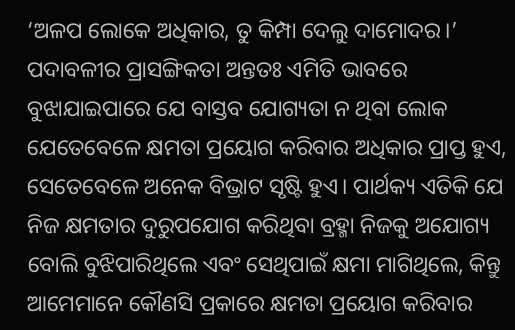‘ଅଳପ ଲୋକେ ଅଧିକାର, ତୁ କିମ୍ପା ଦେଲୁ ଦାମୋଦର।’
ପଦାବଳୀର ପ୍ରାସଙ୍ଗିକତା ଅନ୍ତତଃ ଏମିତି ଭାବରେ ବୁଝାଯାଇପାରେ ଯେ ବାସ୍ତବ ଯୋଗ୍ୟତା ନ ଥିବା ଲୋକ ଯେତେବେଳେ କ୍ଷମତା ପ୍ରୟୋଗ କରିବାର ଅଧିକାର ପ୍ରାପ୍ତ ହୁଏ, ସେତେବେଳେ ଅନେକ ବିଭ୍ରାଟ ସୃଷ୍ଟି ହୁଏ। ପାର୍ଥକ୍ୟ ଏତିକି ଯେ ନିଜ କ୍ଷମତାର ଦୁରୁପଯୋଗ କରିଥିବା ବ୍ରହ୍ମା ନିଜକୁ ଅଯୋଗ୍ୟ ବୋଲି ବୁଝିପାରିଥିଲେ ଏବଂ ସେଥିପାଇଁ କ୍ଷମା ମାଗିଥିଲେ, କିନ୍ତୁ ଆମେମାନେ କୌଣସି ପ୍ରକାରେ କ୍ଷମତା ପ୍ରୟୋଗ କରିବାର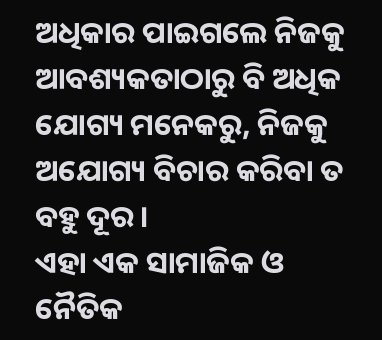ଅଧିକାର ପାଇଗଲେ ନିଜକୁ ଆବଶ୍ୟକତାଠାରୁ ବି ଅଧିକ ଯୋଗ୍ୟ ମନେକରୁ, ନିଜକୁ ଅଯୋଗ୍ୟ ବିଚାର କରିବା ତ ବହୁ ଦୂର।
ଏହା ଏକ ସାମାଜିକ ଓ ନୈତିକ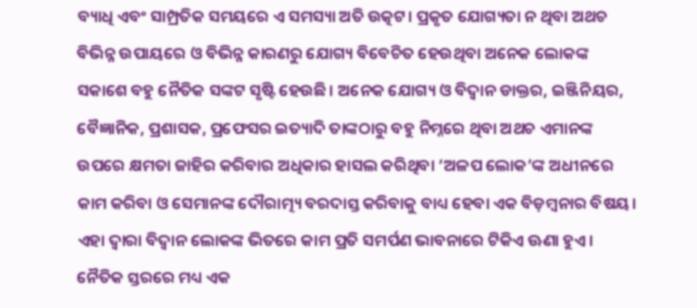ବ୍ୟାଧି ଏବଂ ସାମ୍ପ୍ରତିକ ସମୟରେ ଏ ସମସ୍ୟା ଅତି ଉତ୍କଟ। ପ୍ରକୃତ ଯୋଗ୍ୟତା ନ ଥିବା ଅଥଚ ବିଭିନ୍ନ ଉପାୟରେ ଓ ବିଭିନ୍ନ କାରଣରୁ ଯୋଗ୍ୟ ବିବେଚିତ ହେଉଥିବା ଅନେକ ଲୋକଙ୍କ ସକାଶେ ବହୁ ନୈତିକ ସଙ୍କଟ ସୃଷ୍ଟି ହେଉଛି। ଅନେକ ଯୋଗ୍ୟ ଓ ବିଦ୍ବାନ ଡାକ୍ତର, ଇଞ୍ଜିନିୟର, ବୈଜ୍ଞାନିକ, ପ୍ରଶାସକ, ପ୍ରଫେସର ଇତ୍ୟାଦି ତାଙ୍କଠାରୁ ବହୁ ନିମ୍ନରେ ଥିବା ଅଥଚ ଏମାନଙ୍କ ଉପରେ କ୍ଷମତା ଜାହିର କରିବାର ଅଧିକାର ହାସଲ କରିଥିବା ‘ଅଳପ ଲୋକ’ଙ୍କ ଅଧୀନରେ କାମ କରିବା ଓ ସେମାନଙ୍କ ଦୌରାତ୍ମ୍ୟ ବରଦାସ୍ତ କରିବାକୁ ବାଧ୍ୟ ହେବା ଏକ ବିଡ଼ମ୍ବନାର ବିଷୟ। ଏହା ଦ୍ବାରା ବିଦ୍ବାନ ଲୋକଙ୍କ ଭିତରେ କାମ ପ୍ରତି ସମର୍ପଣ ଭାବନାରେ ଟିକିଏ ଊଣା ହୁଏ। ନୈତିକ ସ୍ତରରେ ମଧ୍ୟ ଏକ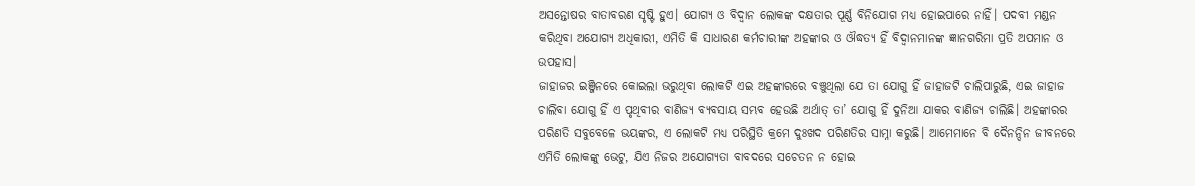ଅସନ୍ତୋଷର ବାତାବରଣ ସୃଷ୍ଟି ହୁଏ। ଯୋଗ୍ୟ ଓ ବିଦ୍ବାନ ଲୋକଙ୍କ ଦକ୍ଷତାର ପୂର୍ଣ୍ଣ ବିନିଯୋଗ ମଧ୍ୟ ହୋଇପାରେ ନାହିଁ। ପଦବୀ ମଣ୍ଡନ କରିଥିବା ଅଯୋଗ୍ୟ ଅଧିକାରୀ, ଏମିତି କି ସାଧାରଣ କର୍ମଚାରୀଙ୍କ ଅହଙ୍କାର ଓ ଔଦ୍ଧତ୍ୟ ହିଁ ବିଦ୍ୱାନମାନଙ୍କ ଜ୍ଞାନଗରିମା ପ୍ରତି ଅପମାନ ଓ ଉପହାସ।
ଜାହାଜର ଇଞ୍ଜିନରେ କୋଇଲା ଭରୁଥିବା ଲୋକଟି ଏଇ ଅହଙ୍କାରରେ ବଞ୍ଚୁଥିଲା ଯେ ତା ଯୋଗୁ ହିଁ ଜାହାଜଟି ଚାଲିପାରୁଛି, ଏଇ ଜାହାଜ ଚାଲିବା ଯୋଗୁ ହିଁ ଏ ପୃଥିବୀର ବାଣିଜ୍ୟ ବ୍ୟବସାୟ ସମ୍ଭବ ହେଉଛି ଅର୍ଥାତ୍‌ ତା’ ଯୋଗୁ ହିଁ ଦୁନିଆ ଯାକର ବାଣିଜ୍ୟ ଚାଲିଛି। ଅହଙ୍କାରର ପରିଣତି ସବୁବେଳେ ଭୟଙ୍କର, ଏ ଲୋକଟି ମଧ୍ୟ ପରିସ୍ଥିତି କ୍ରମେ ଦୁଃଖଦ ପରିଣତିର ସାମ୍ନା କରୁଛି। ଆମେମାନେ ବି ଦୈନନ୍ଦିନ ଜୀବନରେ ଏମିତି ଲୋକଙ୍କୁ ଭେଟୁ, ଯିଏ ନିଜର ଅଯୋଗ୍ୟତା ବାବଦରେ ସଚେତନ ନ ହୋଇ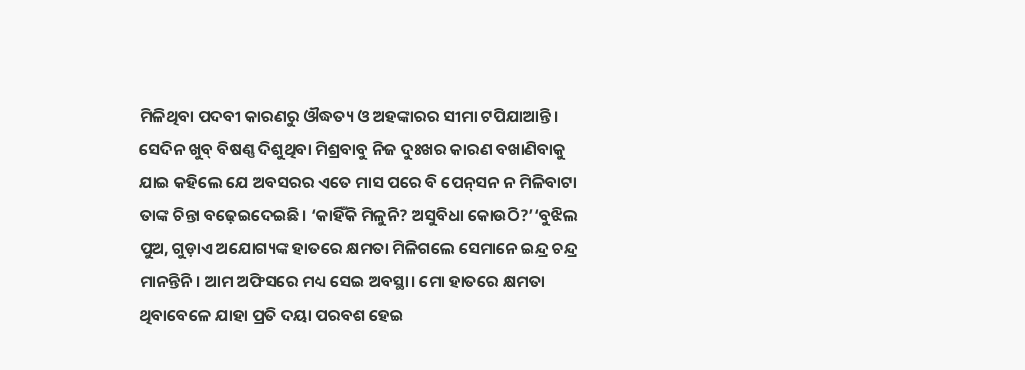ମିଳିଥିବା ପଦବୀ କାରଣରୁ ଔଦ୍ଧତ୍ୟ ଓ ଅହଙ୍କାରର ସୀମା ଟପିଯାଆନ୍ତି।
ସେଦିନ ଖୁବ୍‌ ବିଷଣ୍ଣ ଦିଶୁଥିବା ମିଶ୍ରବାବୁ ନିଜ ଦୁଃଖର କାରଣ ବଖାଣିବାକୁ ଯାଇ କହିଲେ ଯେ ଅବସରର ଏତେ ମାସ ପରେ ବି ପେନ୍‌ସନ ନ ମିଳିବାଟା ତାଙ୍କ ଚିନ୍ତା ବଢ଼େଇଦେଇଛି। ‘କାହିଁକି ମିଳୁନି? ଅସୁବିଧା କୋଉଠି?’‘ବୁଝିଲ ପୁଅ, ଗୁଡ଼ାଏ ଅଯୋଗ୍ୟଙ୍କ ହାତରେ କ୍ଷମତା ମିଳିଗଲେ ସେମାନେ ଇନ୍ଦ୍ର ଚନ୍ଦ୍ର ମାନନ୍ତିନି। ଆମ ଅଫିସରେ ମଧ୍ୟ ସେଇ ଅବସ୍ଥା। ମୋ ହାତରେ କ୍ଷମତା ଥିବାବେଳେ ଯାହା ପ୍ରତି ଦୟା ପରବଶ ହେଇ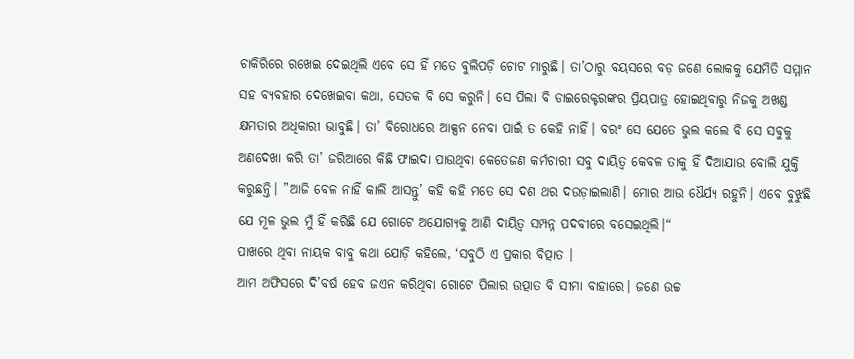ଚାକିରିରେ ରଖେଇ ଦେଇଥିଲି ଏବେ ସେ ହିଁ ମତେ ବୁଲିପଡ଼ି ଚୋଟ ମାରୁଛି। ତା’ଠାରୁ ବୟସରେ ବଡ଼ ଜଣେ ଲୋକକୁ ଯେମିତି ସମ୍ମାନ ସହ ବ୍ୟବହାର ଦେଖେଇବା କଥା, ସେତକ ବି ସେ କରୁନି। ସେ ପିଲା ବି ଡାଇରେକ୍ଟରଙ୍କର ପ୍ରିୟପାତ୍ର ହୋଇଥିବାରୁ ନିଜକୁ ଅଖଣ୍ଡ କ୍ଷମତାର ଅଧିକାରୀ ଭାବୁଛି। ତା’ ବିରୋଧରେ ଆକ୍ସନ ନେବା ପାଇଁ ତ କେହି ନାହିଁ। ବରଂ ସେ ଯେତେ ଭୁଲ କଲେ ବି ସେ ସବୁକୁ ଅଣଦେଖା କରି ତା’ ଜରିଆରେ କିଛି ଫାଇଦା ପାଉଥିବା କେତେଜଣ କର୍ମଚାରୀ ସବୁ ଦାୟିତ୍ୱ କେବଳ ତାକୁ ହିଁ ଦିଆଯାଉ ବୋଲି ଯୁକ୍ତି କରୁଛନ୍ତି। ”ଆଜି ବେଳ ନାହିଁ କାଲି ଆସନ୍ତୁ’ କହି କହି ମତେ ସେ ଦଶ ଥର ଦଉଡ଼ାଇଲାଣି। ମୋର ଆଉ ଧୈର୍ଯ୍ୟ ରହୁନି। ଏବେ ବୁଝୁଛି ଯେ ମୂଳ ଭୁଲ ମୁଁ ହିଁ କରିଛି ଯେ ଗୋଟେ ଅଯୋଗ୍ୟକୁ ଆଣି ଦାୟିତ୍ୱ ସମ୍ପନ୍ନ ପଦବୀରେ ବସେଇଥିଲି।“
ପାଖରେ ଥିବା ନାୟକ ବାବୁ କଥା ଯୋଡ଼ି କହିଲେ, ‘ସବୁଠି ଏ ପ୍ରକାର ବିତ୍ପାତ ।
ଆମ ଅଫିସରେ ଦି’ବର୍ଷ ହେବ ଜଏନ କରିଥିବା ଗୋଟେ ପିଲାର ଉତ୍ପାତ ବି ସୀମା ବାହାରେ। ଜଣେ ଉଚ୍ଚ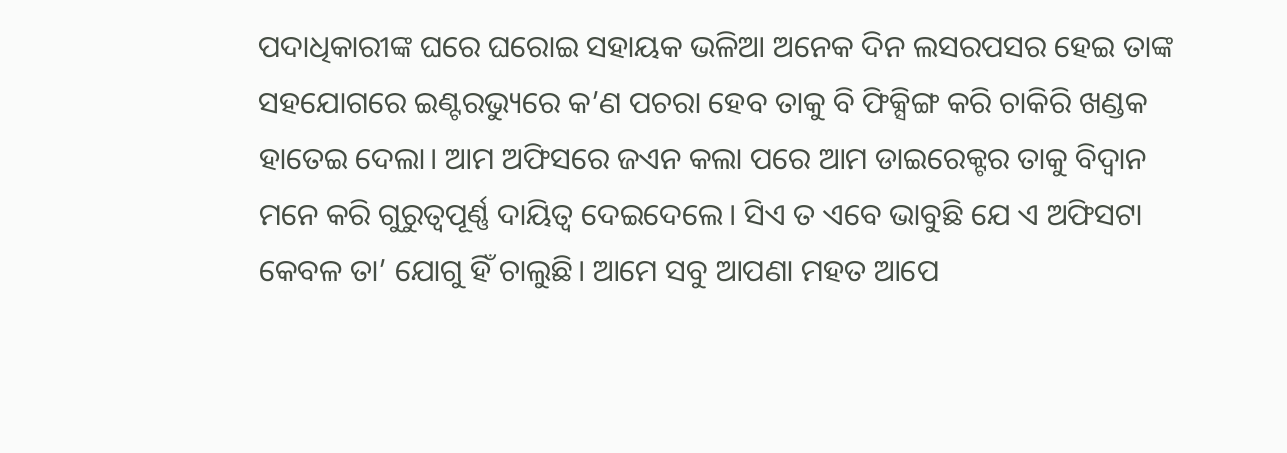ପଦାଧିକାରୀଙ୍କ ଘରେ ଘରୋଇ ସହାୟକ ଭଳିଆ ଅନେକ ଦିନ ଲସରପସର ହେଇ ତାଙ୍କ ସହଯୋଗରେ ଇଣ୍ଟରଭ୍ୟୁରେ କ’ଣ ପଚରା ହେବ ତାକୁ ବି ଫିକ୍ସିଙ୍ଗ କରି ଚାକିରି ଖଣ୍ଡକ ହାତେଇ ଦେଲା। ଆମ ଅଫିସରେ ଜଏନ କଲା ପରେ ଆମ ଡାଇରେକ୍ଟର ତାକୁ ବିଦ୍ବାନ ମନେ କରି ଗୁରୁତ୍ୱପୂର୍ଣ୍ଣ ଦାୟିତ୍ୱ ଦେଇଦେଲେ। ସିଏ ତ ଏବେ ଭାବୁଛି ଯେ ଏ ଅଫିସଟା କେବଳ ତା’ ଯୋଗୁ ହିଁ ଚାଲୁଛି। ଆମେ ସବୁ ଆପଣା ମହତ ଆପେ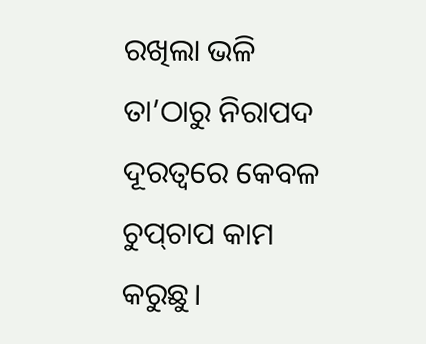ରଖିଲା ଭଳି ତା’ଠାରୁ ନିରାପଦ ଦୂରତ୍ୱରେ କେବଳ ଚୁପ୍‌ଚାପ କାମ କରୁଛୁ।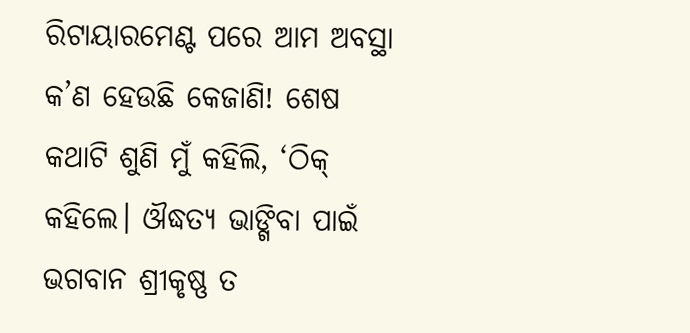ରିଟାୟାରମେଣ୍ଟ ପରେ ଆମ ଅବସ୍ଥା କ’ଣ ହେଉଛି କେଜାଣି! ଶେଷ କଥାଟି ଶୁଣି ମୁଁ କହିଲି, ‘ଠିକ୍‌ କହିଲେ। ଔଦ୍ଧତ୍ୟ ଭାଙ୍ଗିବା ପାଇଁ ଭଗବାନ ଶ୍ରୀକୃଷ୍ଣ ତ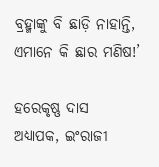ବ୍ରହ୍ମାଙ୍କୁ ବି ଛାଡ଼ି ନାହାନ୍ତି, ଏମାନେ କି ଛାର ମଣିଷ!’

ହରେକୃଷ୍ଣ ଦାସ
ଅଧ୍ୟାପକ, ଇଂରାଜୀ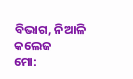ବିଭାଗ, ନିଆଳି କଲେଜ
ମୋ: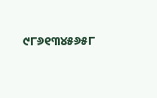୯୮୬୧୩୪୫୬୫୮